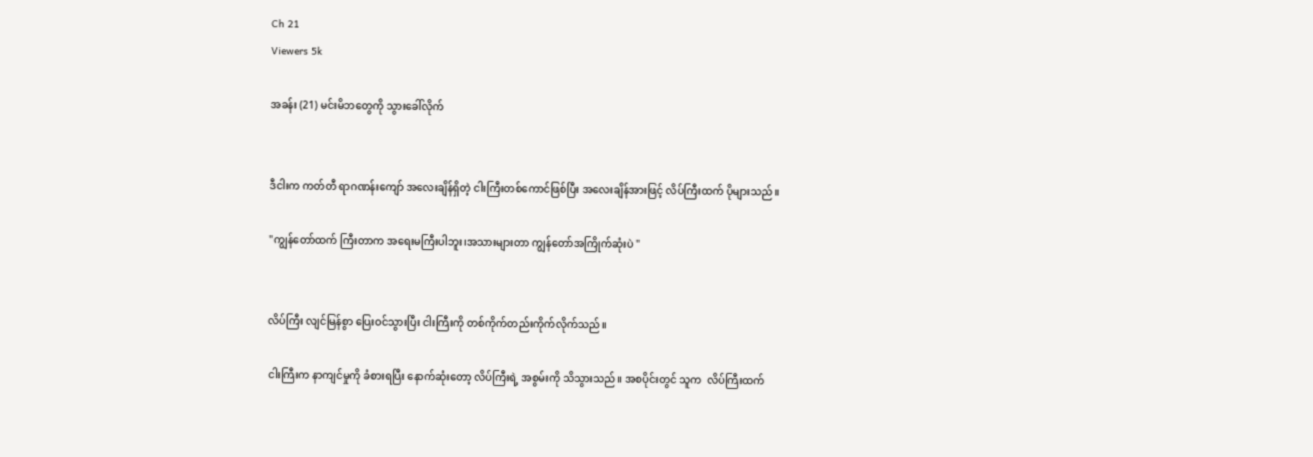Ch 21
Viewers 5k

အခန်း (21) မင်းမိဘတွေကို သွားခေါ်လိုက်


ဒီငါးက ကတ်တီ ရာဂဏန်းကျော် အလေးချိန်ရှိတဲ့ ငါးကြီးတစ်ကောင်ဖြစ်ပြီး အလေးချိန်အားဖြင့် လိပ်ကြီးထက် ပိုများသည်။

"ကျွန်တော်ထက် ကြီးတာက အရေးမကြီးပါဘူး၊အသားများတာ ကျွန်တော်အကြိုက်ဆုံးပဲ "


လိပ်ကြီး လျင်မြန်စွာ ပြေးဝင်သွားပြီး ငါးကြီးကို တစ်ကိုက်တည်းကိုက်လိုက်သည်။

ငါးကြီးက နာကျင်မှုကို ခံစားရပြီး နောက်ဆုံးတော့ လိပ်ကြီးရဲ့ အစွမ်းကို သိသွားသည်။ အစပိုင်းတွင် သူက  လိပ်ကြီးထက်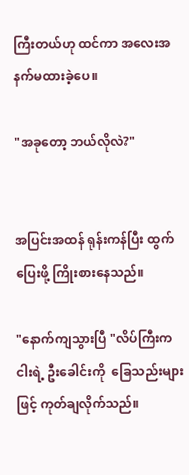ကြီးတယ်ဟု ထင်ကာ အလေးအနက်မထားခဲ့ပေ။

"အခုတော့ ဘယ်လိုလဲ?"


အပြင်းအထန် ရုန်းကန်ပြီး ထွက်ပြေးဖို့ ကြိုးစားနေသည်။

"နောက်ကျသွားပြီ "လိပ်ကြီးက ငါးရဲ့ ဦးခေါင်းကို  ခြေသည်းများဖြင့် ကုတ်ချလိုက်သည်။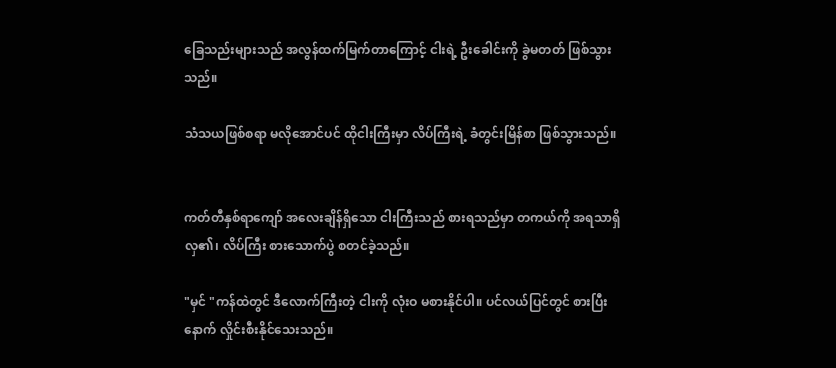ခြေသည်းများသည် အလွန်ထက်မြက်တာကြောင့် ငါးရဲ့ ဦးခေါင်းကို ခွဲမတတ် ဖြစ်သွားသည်။

သံသယဖြစ်စရာ မလိုအောင်ပင် ထိုငါးကြီးမှာ လိပ်ကြီးရဲ့ ခံတွင်းမြိန်စာ ဖြစ်သွားသည်။


ကတ်တီနှစ်ရာကျော် အလေးချိန်ရှိသော ငါးကြီးသည် စားရသည်မှာ တကယ်ကို အရသာရှိလှ၏၊ လိပ်ကြီး စားသောက်ပွဲ စတင်ခဲ့သည်။

"မှင် "ကန်ထဲတွင် ဒီလောက်ကြီးတဲ့ ငါးကို လုံးဝ မစားနိုင်ပါ။ ပင်လယ်ပြင်တွင် စားပြီးနောက် လှိုင်းစီးနိုင်သေးသည်။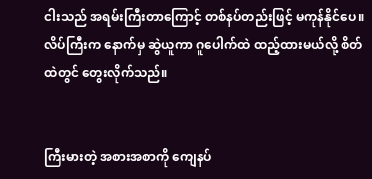ငါးသည် အရမ်းကြီးတာကြောင့် တစ်နပ်တည်းဖြင့် မကုန်နိုင်ပေ။ လိပ်ကြီးက နောက်မှ ဆွဲယူကာ ဂူပေါက်ထဲ ထည့်ထားမယ်လို့ စိတ်ထဲတွင် တွေးလိုက်သည်။


ကြီးမားတဲ့ အစားအစာကို ကျေနပ်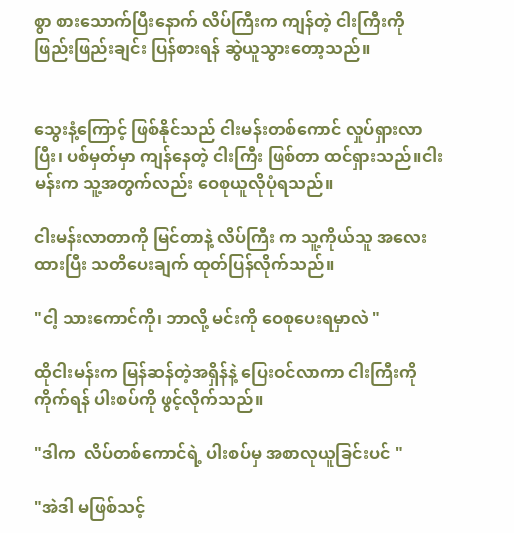စွာ စားသောက်ပြီးနောက် လိပ်ကြီးက ကျန်တဲ့ ငါးကြီးကို ဖြည်းဖြည်းချင်း ပြန်စားရန် ဆွဲယူသွားတော့သည်။


သွေးနံ့ကြောင့် ဖြစ်နိုင်သည် ငါးမန်းတစ်ကောင် လှုပ်ရှားလာပြီး၊ ပစ်မှတ်မှာ ကျန်နေတဲ့ ငါးကြီး ဖြစ်တာ ထင်ရှားသည်။ငါးမန်းက သူ့အတွက်လည်း ဝေစုယူလိုပုံရသည်။

ငါးမန်းလာတာကို မြင်တာနဲ့ လိပ်ကြီး က သူ့ကိုယ်သူ အလေးထားပြီး သတိပေးချက် ထုတ်ပြန်လိုက်သည်။

"ငါ့ သားကောင်ကို၊ ဘာလို့ မင်းကို ဝေစုပေးရမှာလဲ "

ထိုငါးမန်းက မြန်ဆန်တဲ့အရှိန်နဲ့ ပြေးဝင်လာကာ ငါးကြီးကို ကိုက်ရန် ပါးစပ်ကို ဖွင့်လိုက်သည်။

"ဒါက  လိပ်တစ်ကောင်ရဲ့ ပါးစပ်မှ အစာလုယူခြင်းပင် "

"အဲဒါ မဖြစ်သင့်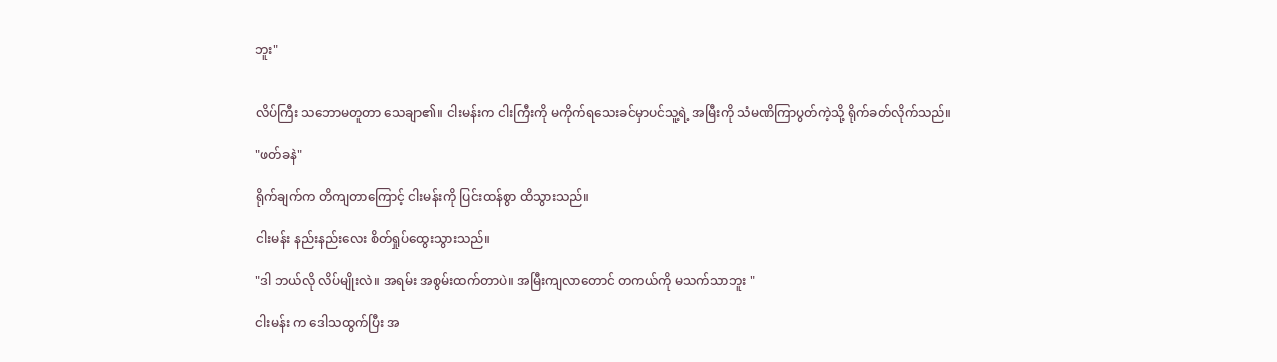ဘူး"


လိပ်ကြီး သဘောမတူတာ သေချာ၏။ ငါးမန်းက ငါးကြီးကို မကိုက်ရသေးခင်မှာပင်သူ့ရဲ့ အမြီးကို သံမဏိကြာပွတ်ကဲ့သို့ ရိုက်ခတ်လိုက်သည်။

"ဖတ်ခနဲ"

ရိုက်ချက်က တိကျတာကြောင့် ငါးမန်းကို ပြင်းထန်စွာ ထိသွားသည်။

ငါးမန်း နည်းနည်းလေး စိတ်ရှုပ်ထွေးသွားသည်။

"ဒါ ဘယ်လို လိပ်မျိုးလဲ။ အရမ်း အစွမ်းထက်တာပဲ။ အမြီးကျလာတောင် တကယ်ကို မသက်သာဘူး "

ငါးမန်း က ဒေါသထွက်ပြီး အ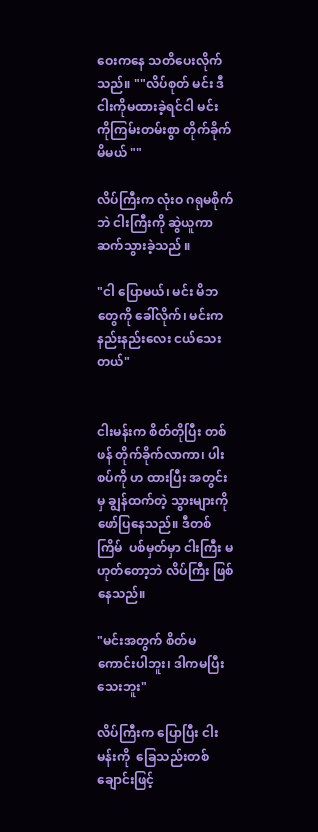ဝေးကနေ သတိပေးလိုက်သည်။ ""လိပ်စုတ် မင်း ဒီ ငါးကိုမထားခဲ့ရင်ငါ မင်း ကိုကြမ်းတမ်းစွာ တိုက်ခိုက်မိမယ် ""

လိပ်ကြီးက လုံးဝ ဂရုမစိုက်ဘဲ ငါးကြီးကို ဆွဲယူကာ ဆက်သွားခဲ့သည် ။

"ငါ ပြောမယ်၊ မင်း မိဘတွေကို ခေါ်လိုက်၊ မင်းက နည်းနည်းလေး ငယ်သေးတယ်"


ငါးမန်းက စိတ်တိုပြီး တစ်ဖန် တိုက်ခိုက်လာကာ၊ ပါးစပ်ကို ဟ ထားပြီး အတွင်းမှ ချွန်ထက်တဲ့ သွားများကို ဖော်ပြနေသည်။ ဒီတစ်ကြိမ်  ပစ်မှတ်မှာ ငါးကြီး မဟုတ်တော့ဘဲ လိပ်ကြီး ဖြစ်နေသည်။

"မင်းအတွက် စိတ်မကောင်းပါဘူး၊ ဒါကမပြီးသေးဘူး"

လိပ်ကြီးက ပြောပြီး ငါးမန်းကို  ခြေသည်းတစ်ချောင်းဖြင့်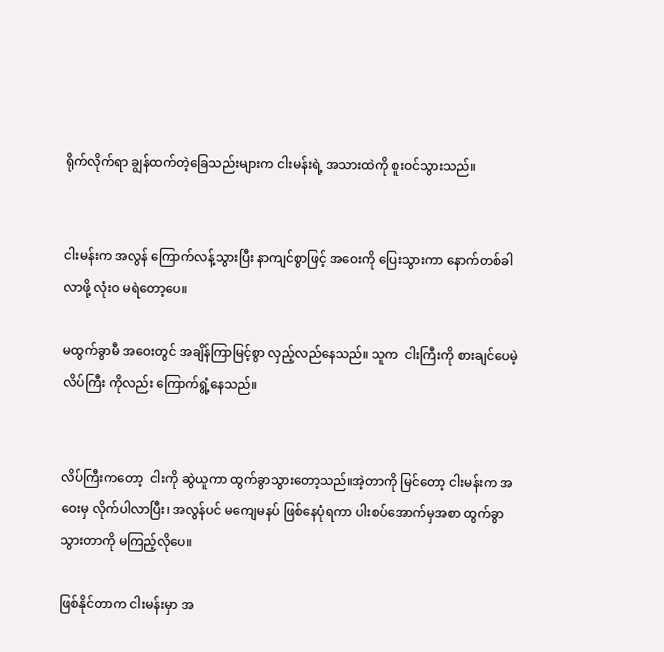ရိုက်လိုက်ရာ ချွန်ထက်တဲ့ခြေသည်းများက ငါးမန်းရဲ့ အသားထဲကို စူးဝင်သွားသည်။


ငါးမန်းက အလွန် ကြောက်လန့်သွားပြီး နာကျင်စွာဖြင့် အဝေးကို ပြေးသွားကာ နောက်တစ်ခါ လာဖို့ လုံးဝ မရဲတော့ပေ။

မထွက်ခွာမီ အဝေးတွင် အချိန်ကြာမြင့်စွာ လှည့်လည်နေသည်။ သူက  ငါးကြီးကို စားချင်ပေမဲ့ လိပ်ကြီး ကိုလည်း ကြောက်ရွံ့နေသည်။


လိပ်ကြီးကတော့  ငါးကို ဆွဲယူကာ ထွက်ခွာသွားတော့သည်။အဲ့တာကို မြင်တော့ ငါးမန်းက အဝေးမှ လိုက်ပါလာပြီး၊ အလွန်ပင် မကျေမနပ် ဖြစ်နေပုံရကာ ပါးစပ်အောက်မှအစာ ထွက်ခွာသွားတာကို မကြည့်လိုပေ။

ဖြစ်နိုင်တာက ငါးမန်းမှာ အ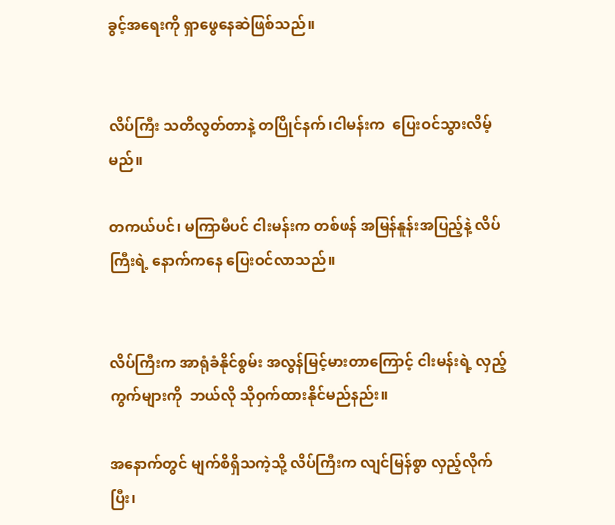ခွင့်အရေးကို ရှာဖွေနေဆဲဖြစ်သည်။


လိပ်ကြီး သတိလွတ်တာနဲ့ တပြိုင်နက်၊ငါမန်းက  ပြေးဝင်သွားလိမ့်မည်။

တကယ်ပင်၊ မကြာမီပင် ငါးမန်းက တစ်ဖန် အမြန်နူန်းအပြည့်နဲ့ လိပ်ကြီးရဲ့ နောက်ကနေ ပြေးဝင်လာသည်။


လိပ်ကြီးက အာရုံခံနိုင်စွမ်း အလွန်မြင့်မားတာကြောင့် ငါးမန်းရဲ့ လှည့်ကွက်များကို  ဘယ်လို သိုဝှက်ထားနိုင်မည်နည်း။

အနောက်တွင် မျက်စိရှိသကဲ့သို့ လိပ်ကြီးက လျင်မြန်စွာ လှည့်လိုက်ပြီး၊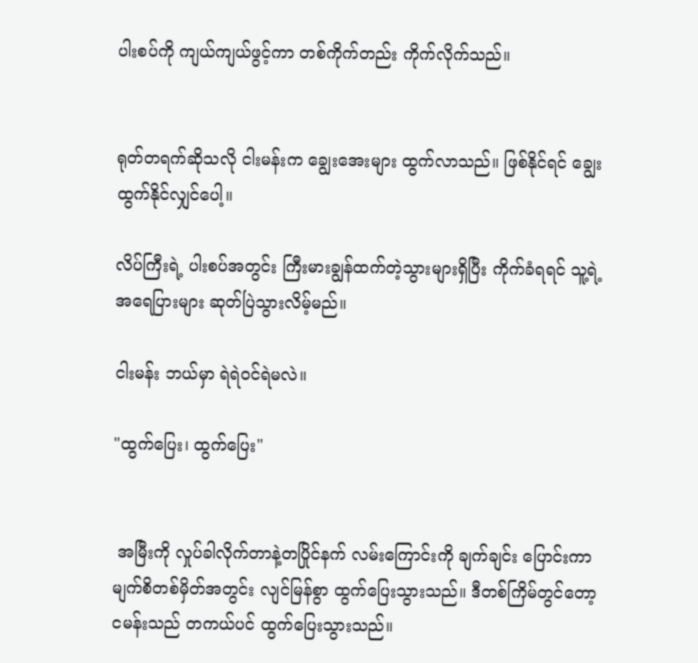ပါးစပ်ကို ကျယ်ကျယ်ဖွင့်ကာ တစ်ကိုက်တည်း ကိုက်လိုက်သည်။


ရုတ်တရက်ဆိုသလို ငါးမန်းက ချွေးအေးများ ထွက်လာသည်။ ဖြစ်နိုင်ရင် ချွေးထွက်နိုင်လျှင်ပေါ့။

လိပ်ကြီးရဲ့ ပါးစပ်အတွင်း ကြီးမားချွန်ထက်တဲ့သွားများရှိပြီး ကိုက်ခံရရင် သူ့ရဲ့အရေပြားများ ဆုတ်ပြဲသွားလိမ့်မည်။

ငါးမန်း ဘယ်မှာ ရဲရဲဝင်ရဲမလဲ။

"ထွက်ပြေး၊ ထွက်ပြေး"


 အမြီးကို လှုပ်ခါလိုက်တာနဲ့တပြိုင်နက် လမ်းကြောင်းကို ချက်ချင်း ပြောင်းကာ မျက်စိတစ်မှိတ်အတွင်း လျင်မြန်စွာ ထွက်ပြေးသွားသည်။ ဒီတစ်ကြိမ်တွင်တော့   ငမန်းသည် တကယ်ပင် ထွက်ပြေးသွားသည်။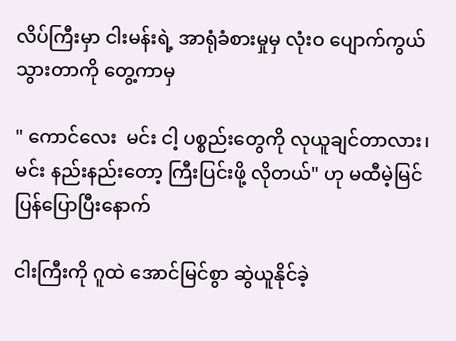လိပ်ကြီးမှာ ငါးမန်းရဲ့ အာရုံခံစားမှုမှ လုံးဝ ပျောက်ကွယ်သွားတာကို တွေ့ကာမှ

" ကောင်လေး  မင်း ငါ့ ပစ္စည်းတွေကို လုယူချင်တာလား၊ မင်း နည်းနည်းတော့ ကြီးပြင်းဖို့ လိုတယ်" ဟု မထီမဲ့မြင် ပြန်ပြောပြီးနောက်

ငါးကြီးကို ဂူထဲ အောင်မြင်စွာ ဆွဲယူနိုင်ခဲ့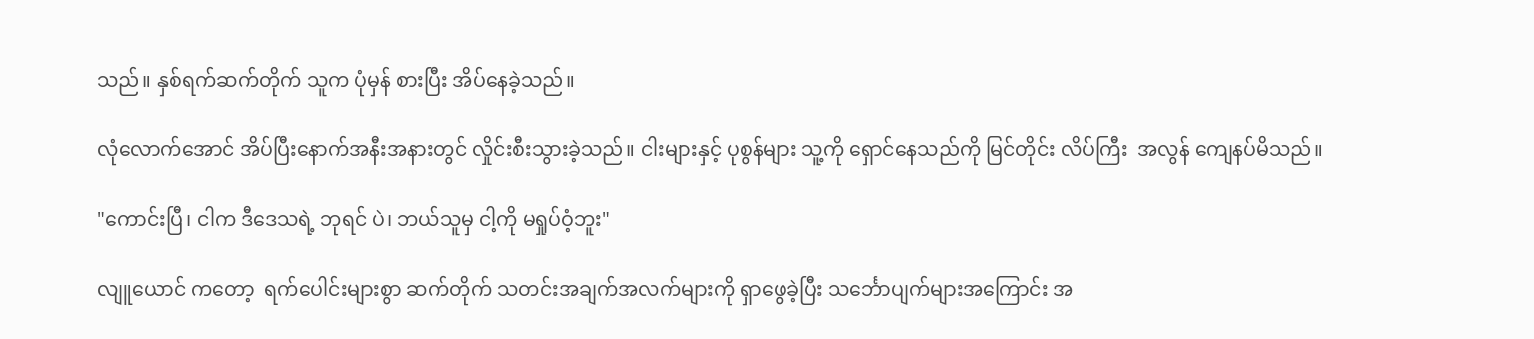သည်။ နှစ်ရက်ဆက်တိုက် သူက ပုံမှန် စားပြီး အိပ်နေခဲ့သည်။

လုံလောက်အောင် အိပ်ပြီးနောက်အနီးအနားတွင် လှိုင်းစီးသွားခဲ့သည်။ ငါးများနှင့် ပုစွန်များ သူ့ကို ရှောင်နေသည်ကို မြင်တိုင်း လိပ်ကြီး  အလွန် ကျေနပ်မိသည်။

"ကောင်းပြီ၊ ငါက ဒီဒေသရဲ့ ဘုရင် ပဲ၊ ဘယ်သူမှ ငါ့ကို မရှုပ်ဝံ့ဘူး"

လျူယောင် ကတော့  ရက်ပေါင်းများစွာ ဆက်တိုက် သတင်းအချက်အလက်များကို ရှာဖွေခဲ့ပြီး သင်္ဘောပျက်များအကြောင်း အ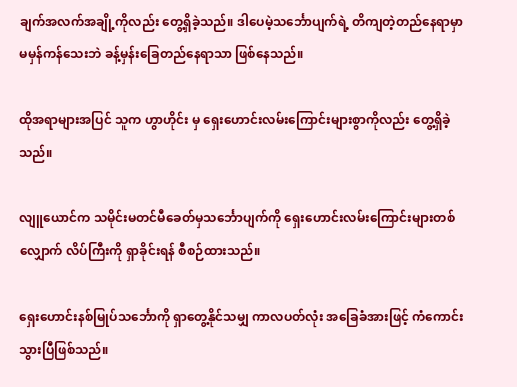ချက်အလက်အချို့ကိုလည်း တွေ့ရှိခဲ့သည်။ ဒါပေမဲ့သင်္ဘောပျက်ရဲ့ တိကျတဲ့တည်နေရာမှာ မမှန်ကန်သေးဘဲ ခန့်မှန်းခြေတည်နေရာသာ ဖြစ်နေသည်။

ထိုအရာများအပြင် သူက ဟွာဟိုင်း မှ ရှေးဟောင်းလမ်းကြောင်းများစွာကိုလည်း တွေ့ရှိခဲ့သည်။

လျူယောင်က သမိုင်းမတင်မီခေတ်မှသင်္ဘောပျက်ကို ရှေးဟောင်းလမ်းကြောင်းများတစ်လျှောက် လိပ်ကြီးကို ရှာခိုင်းရန် စီစဉ်ထားသည်။

ရှေးဟောင်းနစ်မြုပ်သင်္ဘောကို ရှာတွေ့နိုင်သမျှ ကာလပတ်လုံး အခြေခံအားဖြင့် ကံကောင်းသွားပြီဖြစ်သည်။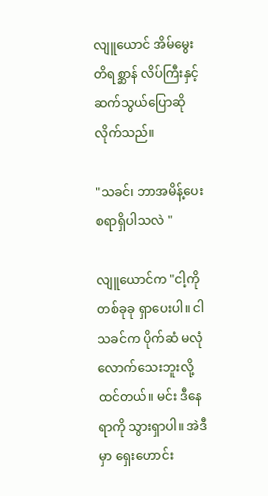လျူယောင် အိမ်မွေးတိရစ္ဆာန် လိပ်ကြီးနှင့် ဆက်သွယ်ပြောဆိုလိုက်သည်။

"သခင်၊ ဘာအမိန့်ပေးစရာရှိပါသလဲ "

လျူယောင်က "ငါ့ကို တစ်ခုခု ရှာပေးပါ။ ငါ သခင်က ပိုက်ဆံ မလုံလောက်သေးဘူးလို့ ထင်တယ်။ မင်း ဒီနေရာကို သွားရှာပါ။ အဲဒီမှာ ရှေးဟောင်း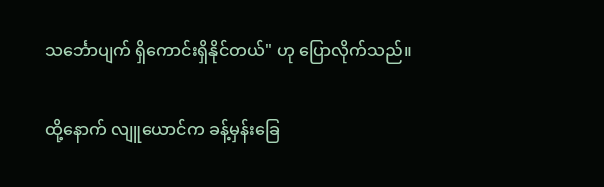သင်္ဘောပျက် ရှိကောင်းရှိနိုင်တယ်" ဟု ပြောလိုက်သည်။

ထို့နောက် လျူယောင်က ခန့်မှန်းခြေ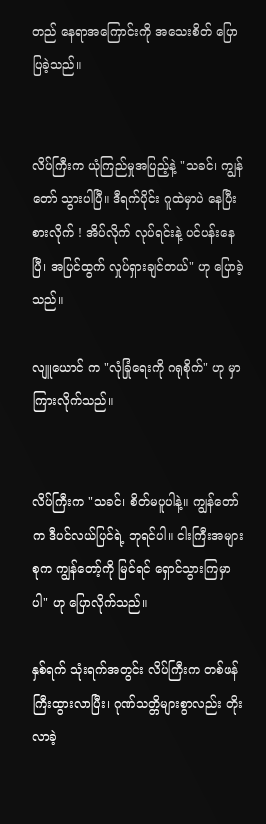တည် နေရာအကြောင်းကို အသေးစိတ် ပြောပြခဲ့သည်။


လိပ်ကြီးက ယုံကြည်မှုအပြည့်နဲ့ "သခင်၊ ကျွန်တော် သွားပါပြီ။ ဒီရက်ပိုင်း ဂူထဲမှာပဲ နေပြီး စားလိုက် ! အိပ်လိုက် လုပ်ရင်းနဲ့ ပင်ပန်းနေပြီ၊ အပြင်ထွက် လှုပ်ရှားချင်တယ်" ဟု ပြောခဲ့သည်။

လျူယောင် က "လုံခြုံရေးကို ဂရုစိုက်" ဟု မှာကြားလိုက်သည်။


လိပ်ကြီးက "သခင်၊ စိတ်မပူပါနဲ့။ ကျွန်တော်က ဒီပင်လယ်ပြင်ရဲ့ ဘုရင်ပါ။ ငါးကြီးအများစုက ကျွန်တော့်ကို မြင်ရင် ရှောင်သွားကြမှာပါ" ဟု ပြောလိုက်သည်။

နှစ်ရက် သုံးရက်အတွင်း လိပ်ကြီးက တစ်ဖန် ကြီးထွားလာပြီး၊ ဂုဏ်သတ္တိများစွာလည်း တိုးလာခဲ့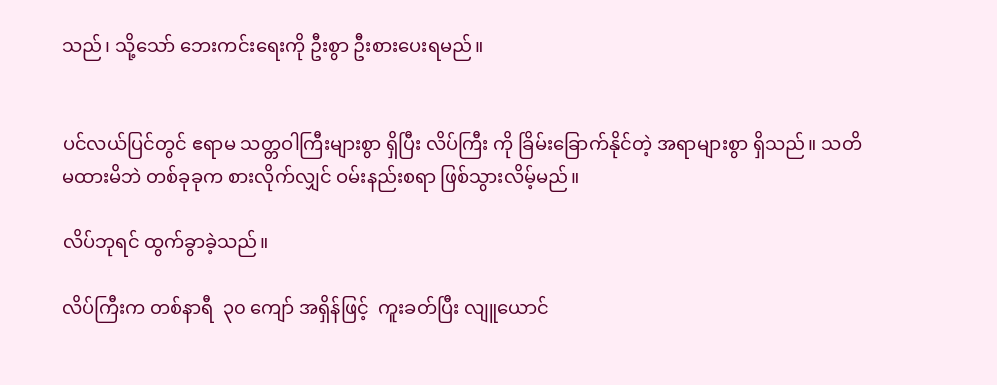သည်၊ သို့သော် ဘေးကင်းရေးကို ဦးစွာ ဦးစားပေးရမည်။


ပင်လယ်ပြင်တွင် ဧရာမ သတ္တဝါကြီးများစွာ ရှိပြီး လိပ်ကြီး ကို ခြိမ်းခြောက်နိုင်တဲ့ အရာများစွာ ရှိသည်။ သတိမထားမိဘဲ တစ်ခုခုက စားလိုက်လျှင် ဝမ်းနည်းစရာ ဖြစ်သွားလိမ့်မည်။

လိပ်ဘုရင် ထွက်ခွာခဲ့သည်။

လိပ်ကြီးက တစ်နာရီ  ၃၀ ကျော် အရှိန်ဖြင့်  ကူးခတ်ပြီး လျူယောင်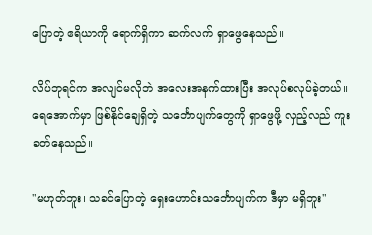ပြောတဲ့ ဧရိယာကို ရောက်ရှိကာ ဆက်လက် ရှာဖွေနေသည်။

လိပ်ဘုရင်က အလျင်မလိုဘဲ အလေးအနက်ထားပြီး အလုပ်စလုပ်ခဲ့တယ်။ ရေအောက်မှာ ဖြစ်နိုင်ချေရှိတဲ့ သင်္ဘောပျက်တွေကို ရှာဖွေဖို့ လှည့်လည် ကူးခတ်နေသည်။

"မဟုတ်ဘူး၊ သခင်ပြောတဲ့ ရှေးဟောင်းသင်္ဘောပျက်က ဒီမှာ မရှိဘူး"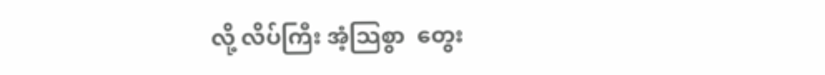လို့ လိပ်ကြီး အံ့သြစွာ  တွေး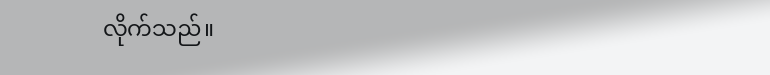လိုက်သည်။